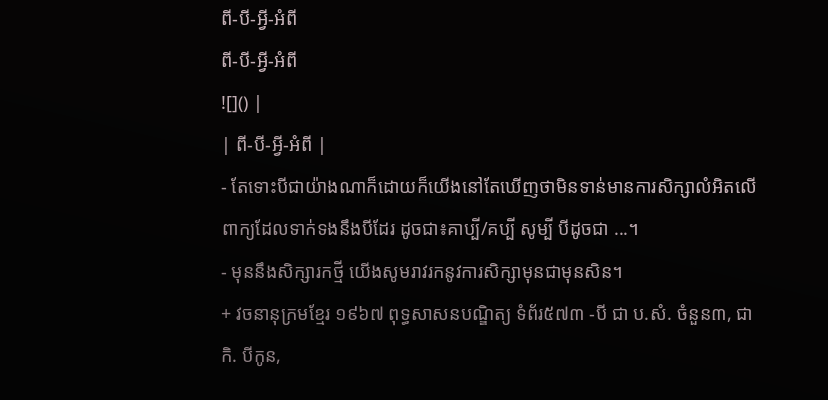ពី-បី-អ្វី-អំពី
ពី-បី-អ្វី-អំពី
![]() |
| ពី-បី-អ្វី-អំពី |
- តែទោះបីជាយ៉ាងណាក៏ដោយក៏យើងនៅតែឃើញថាមិនទាន់មានការសិក្សាលំអិតលើពាក្យដែលទាក់ទងនឹងបីដែរ ដូចជា៖គាប្បី/គប្បី សូម្បី បីដូចជា ...។
- មុននឹងសិក្សារកថ្មី យើងសូមរាវរកនូវការសិក្សាមុនជាមុនសិន។
+ វចនានុក្រមខ្មែរ ១៩៦៧ ពុទ្ធសាសនបណ្ឌិត្យ ទំព័រ៥៧៣ -បី ជា ប.សំ. ចំនួន៣, ជា កិ. បីកូន,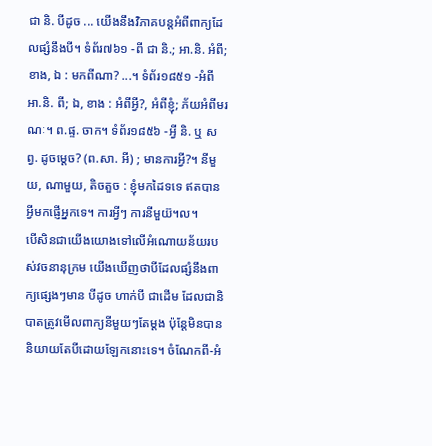ជា និ. បីដូច ... យើងនឹងវិភាគបន្តអំពីពាក្យដែលផ្សំនឹងបី។ ទំព័រ៧៦១ -ពី ជា និ.; អា.និ. អំពី; ខាង, ឯ : មកពីណា? ...។ ទំព័រ១៨៥១ -អំពី អា.និ. ពី; ឯ, ខាង : អំពីអ្វី?, អំពីខ្ញុំ; ភ័យអំពីមរណៈ។ ព.ផ្ទ. ចាក។ ទំព័រ១៨៥៦ -អ្វី និ. ឬ សព្វ. ដូចម្ដេច? (ព.សា. អី) ; មានការអ្វី?។ នីមួយ, ណាមួយ, តិចតួច : ខ្ញុំមកដៃទទេ ឥតបានអ្វីមកផ្ញើអ្នកទេ។ ការអ្វីៗ ការនីមួយ៊។ល។
បើសិនជាយើងយោងទៅលើអំណោយន័យរបស់វចនានុក្រម យើងឃើញថាបីដែលផ្សំនឹងពាក្យផ្សេងៗមាន បីដូច ហាក់បី ជាដើម ដែលជានិបាតត្រូវមើលពាក្យនីមួយៗតែម្ដង ប៉ុន្តែមិនបាននិយាយតែបីដោយឡែកនោះទេ។ ចំណែកពី-អំ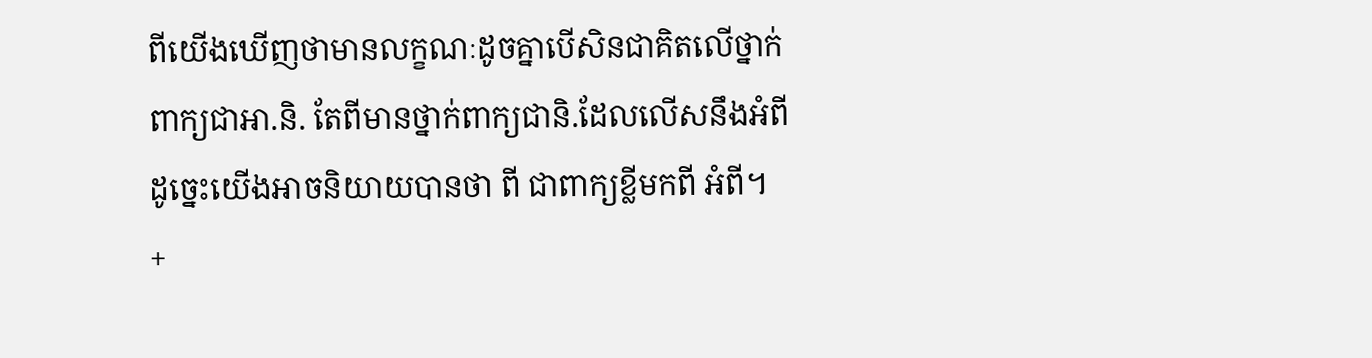ពីយើងឃើញថាមានលក្ខណៈដូចគ្នាបើសិនជាគិតលើថ្នាក់ពាក្យជាអា.និ. តែពីមានថ្នាក់ពាក្យជានិ.ដែលលើសនឹងអំពី ដូច្នេះយើងអាចនិយាយបានថា ពី ជាពាក្យខ្លីមកពី អំពី។
+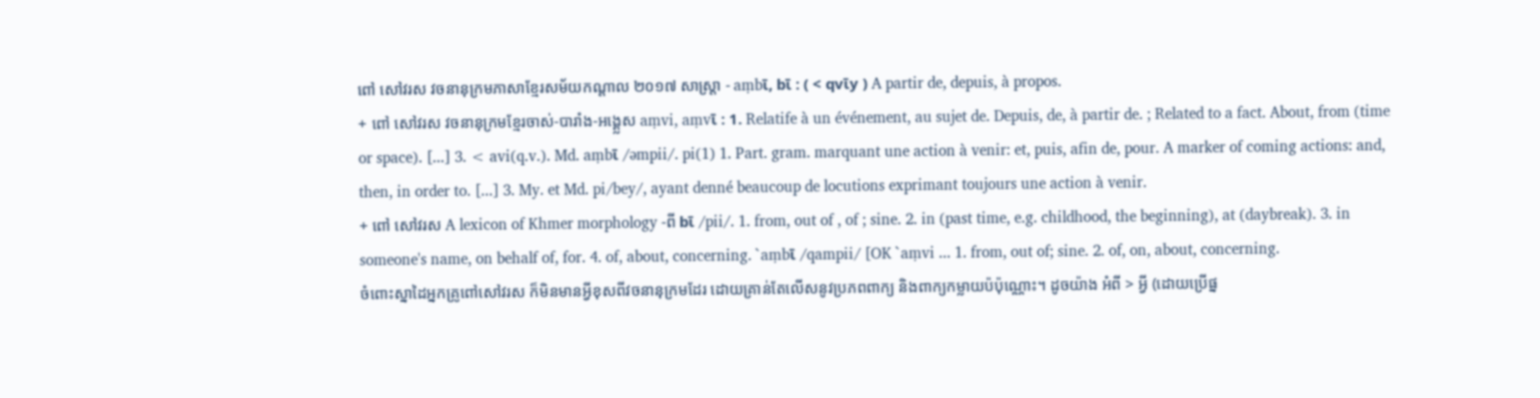ពៅ សៅវរស វចនានុក្រមភាសាខ្មែរសម័យកណ្ដាល ២០១៧ សាស្ត្រា - aṃbῑ, bῑ : ( < qvῑy ) A partir de, depuis, à propos.
+ ពៅ សៅវរស វចនានុក្រមខ្មែរចាស់-បារាំង-អង្គ្លេស aṃvi, aṃvῑ : 1. Relatife à un événement, au sujet de. Depuis, de, à partir de. ; Related to a fact. About, from (time or space). [...] 3. < avi(q.v.). Md. aṃbῑ /əmpii/. pi(1) 1. Part. gram. marquant une action à venir: et, puis, afin de, pour. A marker of coming actions: and, then, in order to. [...] 3. My. et Md. pi/bey/, ayant denné beaucoup de locutions exprimant toujours une action à venir.
+ ពៅ សៅវរស A lexicon of Khmer morphology -ពី bῑ /pii/. 1. from, out of , of ; sine. 2. in (past time, e.g. childhood, the beginning), at (daybreak). 3. in someone's name, on behalf of, for. 4. of, about, concerning. `aṃbῑ /qampii/ [OK `aṃvi ... 1. from, out of; sine. 2. of, on, about, concerning.
ចំពោះស្នាដៃអ្នកគ្រូពៅសៅវរស ក៏មិនមានអ្វីខុសពីវចនានុក្រមដែរ ដោយគ្រាន់តែលើសនូវប្រភពពាក្យ និងពាក្យកម្លាយប៉ប៉ុណ្ណោះ។ ដូចយ៉ាង អំពី > អ្វី (ដោយប្រើផ្ន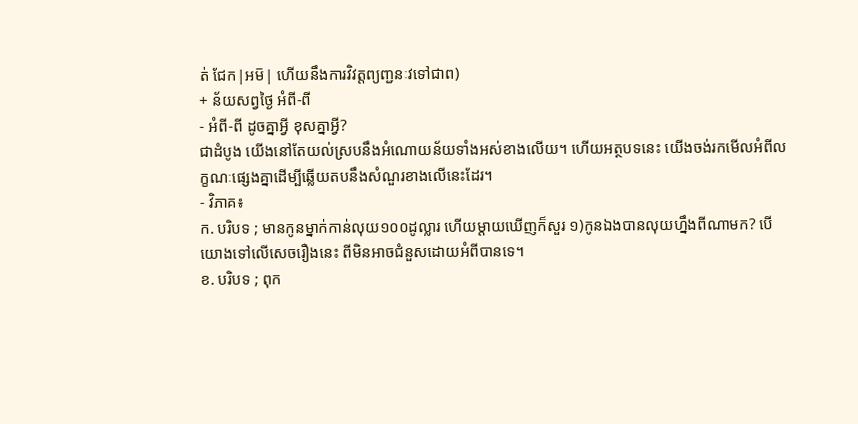ត់ ជែក|អម៑| ហើយនឹងការវិវត្តព្យញ្ជនៈវទៅជាព)
+ ន័យសព្វថ្ងៃ អំពី-ពី
- អំពី-ពី ដូចគ្នាអ្វី ខុសគ្នាអ្វី?
ជាដំបូង យើងនៅតែយល់ស្របនឹងអំណោយន័យទាំងអស់ខាងលើយ។ ហើយអត្ថបទនេះ យើងចង់រកមើលអំពីលក្ខណៈផ្សេងគ្នាដើម្បីឆ្លើយតបនឹងសំណួរខាងលើនេះដែរ។
- វិភាគ៖
ក. បរិបទ ; មានកូនម្នាក់កាន់លុយ១០០ដូល្លារ ហើយម្ដាយឃើញក៏សួរ ១)កូនឯងបានលុយហ្នឹងពីណាមក? បើយោងទៅលើសេចរឿងនេះ ពីមិនអាចជំនួសដោយអំពីបានទេ។
ខ. បរិបទ ; ពុក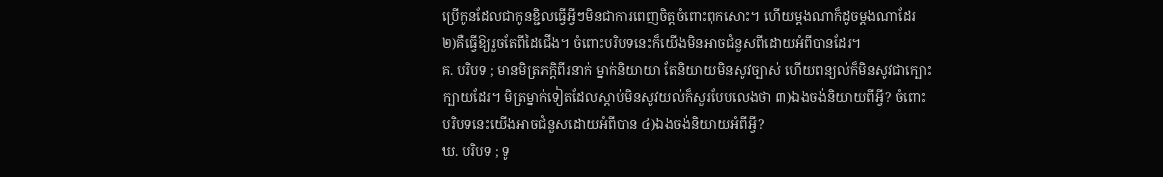ប្រើកូនដែលជាកូនខ្ជិលធ្វើអ្វីៗមិនជាការពេញចិត្តចំពោះពុកសោះ។ ហើយម្ដងណាក៏ដូចម្ដងណាដែរ ២)គឺធ្វើឱ្យរួចតែពីដៃជើង។ ចំពោះបរិបទនេះក៏យើងមិនអាចជំនួសពីដោយអំពីបានដែរ។
គ. បរិបទ ; មានមិត្រភក្តិពីរនាក់ ម្នាក់និយាយា តែនិយាយមិនសូវច្បាស់ ហើយពន្យល់ក៏មិនសូវជាក្បោះក្បាយដែរ។ មិត្រម្នាក់ទៀតដែលស្ដាប់មិនសូវយល់ក៏សួរបែបលេងថា ៣)ឯងចង់និយាយពីអ្វី? ចំពោះបរិបទនេះយើងអាចជំនួសដោយអំពីបាន ៤)ឯងចង់និយាយអំពីអ្វី?
ឃ. បរិបទ ; ទូ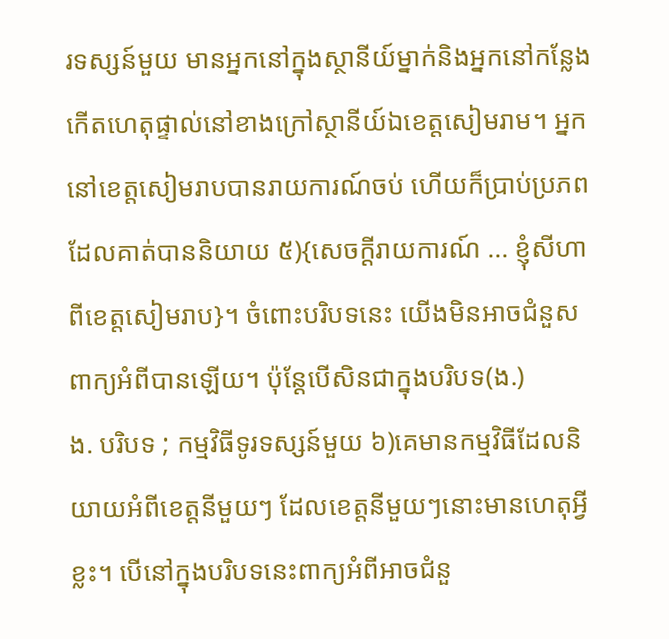រទស្សន៍មួយ មានអ្នកនៅក្នុងស្ថានីយ៍ម្នាក់និងអ្នកនៅកន្លែងកើតហេតុផ្ទាល់នៅខាងក្រៅស្ថានីយ៍ឯខេត្តសៀមរាម។ អ្នកនៅខេត្តសៀមរាបបានរាយការណ៍ចប់ ហើយក៏ប្រាប់ប្រភពដែលគាត់បាននិយាយ ៥){សេចក្ដីរាយការណ៍ ... ខ្ញុំសីហា ពីខេត្តសៀមរាប}។ ចំពោះបរិបទនេះ យើងមិនអាចជំនួសពាក្យអំពីបានឡើយ។ ប៉ុន្តែបើសិនជាក្នុងបរិបទ(ង.)
ង. បរិបទ ; កម្មវិធីទូរទស្សន៍មួយ ៦)គេមានកម្មវិធីដែលនិយាយអំពីខេត្តនីមួយៗ ដែលខេត្តនីមួយៗនោះមានហេតុអ្វីខ្លះ។ បើនៅក្នុងបរិបទនេះពាក្យអំពីអាចជំនួ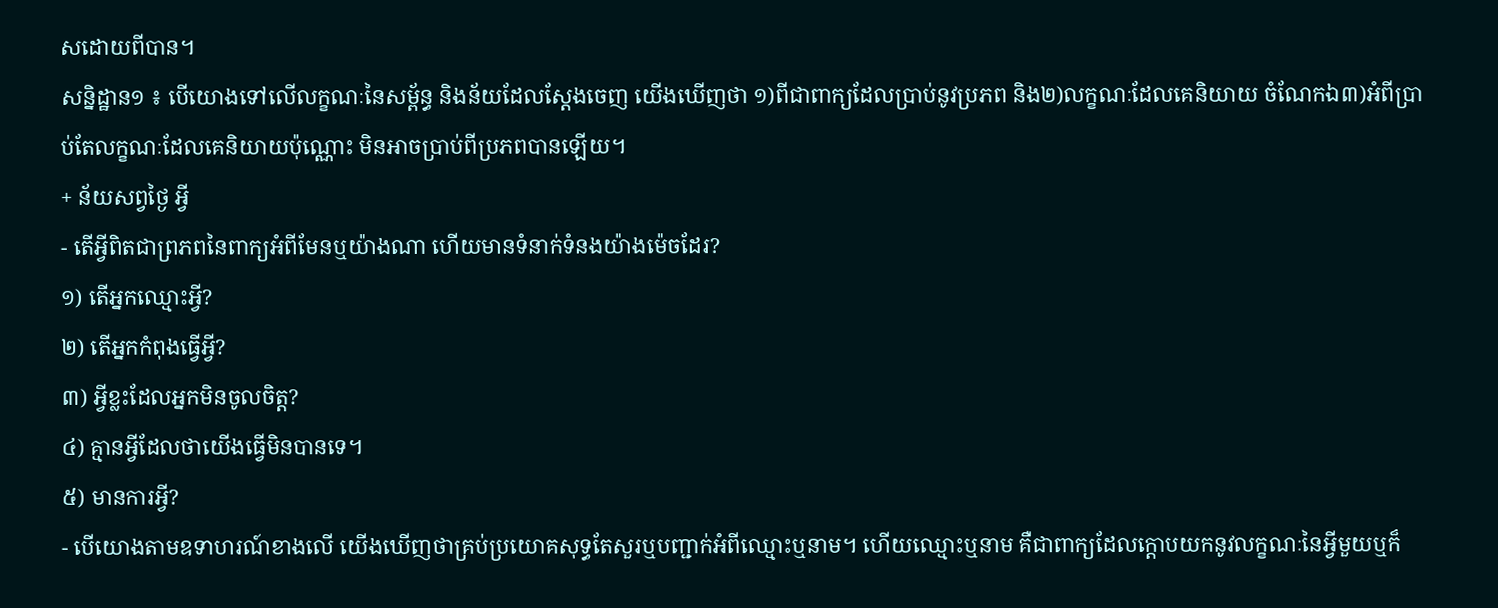សដោយពីបាន។
សន្និដ្ឋាន១ ៖ បើយោងទៅលើលក្ខណៈនៃសម្ព័ន្ធ និងន័យដែលស្ដែងចេញ យើងឃើញថា ១)ពីជាពាក្យដែលប្រាប់នូវប្រភព និង២)លក្ខណៈដែលគេនិយាយ ចំណែកឯ៣)អំពីប្រាប់តែលក្ខណៈដែលគេនិយាយប៉ុណ្ណោះ មិនអាចប្រាប់ពីប្រភពបានឡើយ។
+ ន័យសព្វថ្ងៃ អ្វី
- តើអ្វីពិតជាព្រភពនៃពាក្យអំពីមែនឬយ៉ាងណា ហើយមានទំនាក់ទំនងយ៉ាងម៉េចដែរ?
១) តើអ្នកឈ្មោះអ្វី?
២) តើអ្នកកំពុងធ្វើអ្វី?
៣) អ្វីខ្លះដែលអ្នកមិនចូលចិត្ត?
៤) គ្មានអ្វីដែលថាយើងធ្វើមិនបានទេ។
៥) មានការអ្វី?
- បើយោងតាមឧទាហរណ៍ខាងលើ យើងឃើញថាគ្រប់ប្រយោគសុទ្ធតែសួរឬបញ្ជាក់អំពីឈ្មោះឬនាម។ ហើយឈ្មោះឬនាម គឺជាពាក្យដែលក្ដោបយកនូវលក្ខណៈនៃអ្វីមួយឬក៏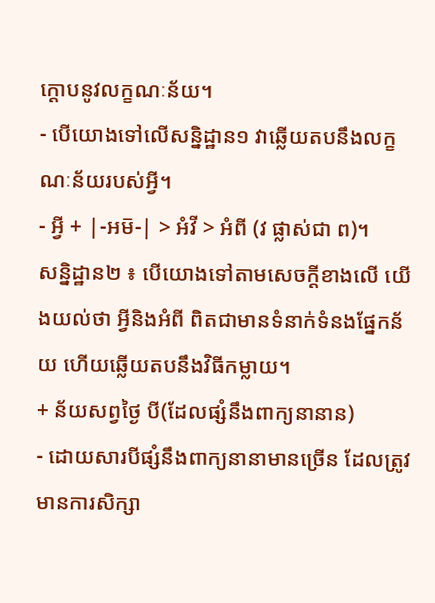ក្ដោបនូវលក្ខណៈន័យ។
- បើយោងទៅលើសន្និដ្ឋាន១ វាឆ្លើយតបនឹងលក្ខណៈន័យរបស់អ្វី។
- អ្វី + |-អម៑-| > អំវី > អំពី (វ ផ្លាស់ជា ព)។
សន្និដ្ឋាន២ ៖ បើយោងទៅតាមសេចក្ដីខាងលើ យើងយល់ថា អ្វីនិងអំពី ពិតជាមានទំនាក់ទំនងផ្នែកន័យ ហើយឆ្លើយតបនឹងវិធីកម្លាយ។
+ ន័យសព្វថ្ងៃ បី(ដែលផ្សំនឹងពាក្យនានាន)
- ដោយសារបីផ្សំនឹងពាក្យនានាមានច្រើន ដែលត្រូវមានការសិក្សា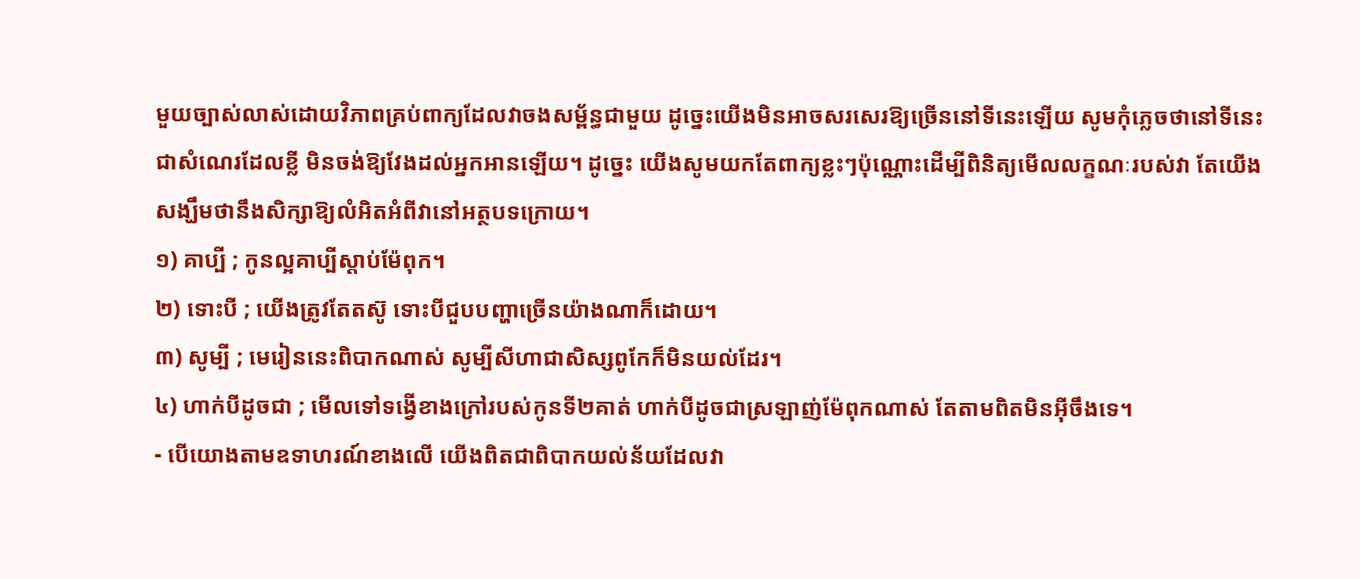មួយច្បាស់លាស់ដោយវិភាពគ្រប់ពាក្យដែលវាចងសម្ព័ន្ធជាមួយ ដូច្នេះយើងមិនអាចសរសេរឱ្យច្រើននៅទីនេះឡើយ សូមកុំភ្លេចថានៅទីនេះជាសំណេរដែលខ្លី មិនចង់ឱ្យវែងដល់អ្នកអានឡើយ។ ដូច្នេះ យើងសូមយកតែពាក្យខ្លះៗប៉ុណ្ណោះដើម្បីពិនិត្យមើលលក្ខណៈរបស់វា តែយើងសង្ឃឹមថានឹងសិក្សាឱ្យលំអិតអំពីវានៅអត្ថបទក្រោយ។
១) គាប្បី ; កូនល្អគាប្បីស្ដាប់ម៉ែពុក។
២) ទោះបី ; យើងត្រូវតែតស៊ូ ទោះបីជួបបញ្ហាច្រើនយ៉ាងណាក៏ដោយ។
៣) សូម្បី ; មេរៀននេះពិបាកណាស់ សូម្បីសីហាជាសិស្សពូកែក៏មិនយល់ដែរ។
៤) ហាក់បីដូចជា ; មើលទៅទង្វើខាងក្រៅរបស់កូនទី២គាត់ ហាក់បីដូចជាស្រឡាញ់ម៉ែពុកណាស់ តែតាមពិតមិនអ៊ីចឹងទេ។
- បើយោងតាមឧទាហរណ៍ខាងលើ យើងពិតជាពិបាកយល់ន័យដែលវា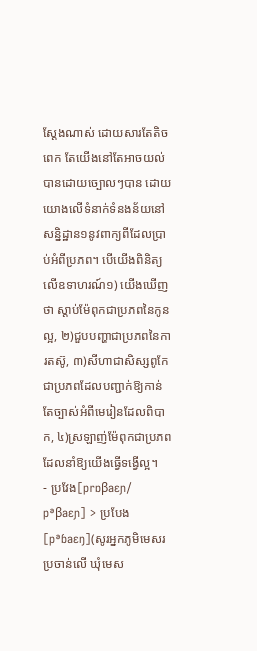ស្ដែងណាស់ ដោយសារតែតិចពេក តែយើងនៅតែអាចយល់បានដោយច្បោលៗបាន ដោយយោងលើទំនាក់ទំនងន័យនៅសន្និដ្ឋាន១នូវពាក្យពីដែលប្រាប់អំពីប្រភព។ បើយើងពិនិត្យលើឧទាហរណ៍១) យើងឃើញថា ស្ដាប់ម៉ែពុកជាប្រភពនៃកូនល្អ, ២)ជួបបញ្ហាជាប្រភពនៃការតស៊ូ, ៣)សីហាជាសិស្សពូកែជាប្រភពដែលបញ្ជាក់ឱ្យកាន់តែច្បាស់អំពីមេរៀនដែលពិបាក, ៤)ស្រឡាញ់ម៉ែពុកជាប្រភពដែលនាំឱ្យយើងធ្វើទង្វើល្អ។
- ប្រវែង[prɒβaɛɲ/ pᵊβaɛɲ] > ប្របែង[pᵊɓaɛŋ](សូរអ្នកភូមិមេសរប្រចាន់លើ ឃុំមេស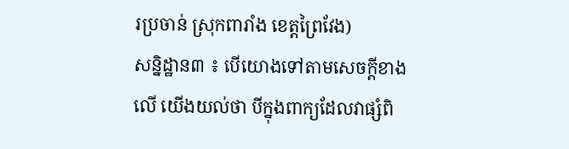រប្រចាន់ ស្រុកពារាំង ខេត្តព្រៃវែង)
សន្និដ្ឋាន៣ ៖ បើយោងទៅតាមសេចក្ដីខាងលើ យើងយល់ថា បីក្នុងពាក្យដែលវាផ្សំពិ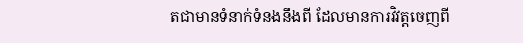តជាមានទំនាក់ទំនងនឹងពី ដែលមានការវិវត្តចេញពី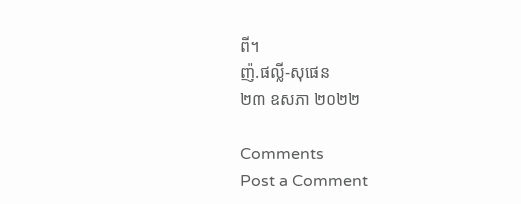ពី។
ញ៉.ផល្លី-សុផេន
២៣ ឧសភា ២០២២

Comments
Post a Comment